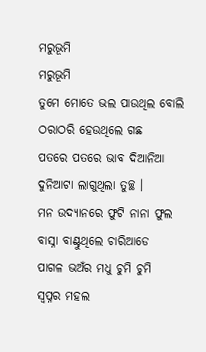ମରୁଭୂମି
ମରୁଭୂମି
ତୁମେ ମୋତେ ଭଲ ପାଉଥିଲ ବୋଲି
ଠରାଠରି ହେଉଥିଲେ ଗଛ
ପତରେ ପତରେ ଭାବ ଦିଆନିଆ
ଦୁନିଆଟା ଲାଗୁଥିଲା ତୁଚ୍ଛ ।
ମନ ଉଦ୍ୟାନରେ ଫୁଟି ନାନା ଫୁଲ
ବାସ୍ନା ବାଣ୍ଟୁଥିଲେ ଚାରିଆଡେ
ପାଗଳ ଭଅଁର ମଧୁ ଚୁମି ଚୁମି
ସ୍ଵପ୍ନର ମହଲ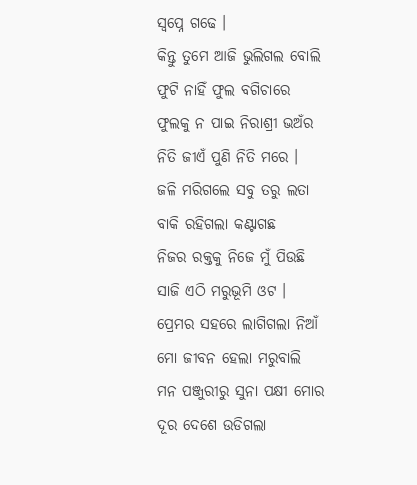ସ୍ଵପ୍ନେ ଗଢେ ।
କିନ୍ତୁ ତୁମେ ଆଜି ଭୁଲିଗଲ ବୋଲି
ଫୁଟି ନାହିଁ ଫୁଲ ବଗିଚାରେ
ଫୁଲକୁ ନ ପାଇ ନିରାଶ୍ରୀ ଭଅଁର
ନିତି ଜୀଏଁ ପୁଣି ନିତି ମରେ ।
ଜଳି ମରିଗଲେ ସବୁ ତରୁ ଲତା
ବାକି ରହିଗଲା କଣ୍ଟାଗଛ
ନିଜର ରକ୍ତକୁ ନିଜେ ମୁଁ ପିଉଛି
ସାଜି ଏଠି ମରୁଭୂମି ଓଟ ।
ପ୍ରେମର ସହରେ ଲାଗିଗଲା ନିଆଁ
ମୋ ଜୀବନ ହେଲା ମରୁବାଲି
ମନ ପଞ୍ଜୁରୀରୁ ସୁନା ପକ୍ଷୀ ମୋର
ଦୂର ଦେଶେ ଉଡିଗଲା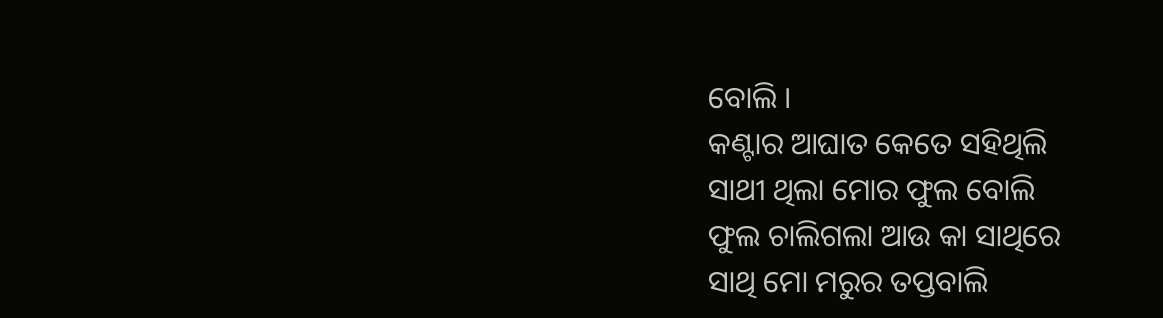ବୋଲି ।
କଣ୍ଟାର ଆଘାତ କେତେ ସହିଥିଲି
ସାଥୀ ଥିଲା ମୋର ଫୁଲ ବୋଲି
ଫୁଲ ଚାଲିଗଲା ଆଉ କା ସାଥିରେ
ସାଥି ମୋ ମରୁର ତପ୍ତବାଲି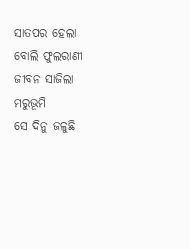ସାତପର ହେଲା ବୋଲି ଫୁଲରାଣୀ
ଜୀବନ ସାଜିଲା ମରୁଭୂମି
ସେ ଦିନୁ ଜଳୁଛି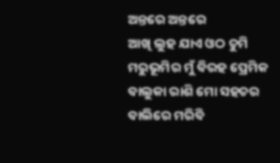ଅନ୍ତରେ ଅନ୍ତରେ
ଆଖି ଲୁହ ଯାଏ ଓଠ ଚୁମି
ମରୁଭୂମିର ମୁଁ ବିରହ ପ୍ରେମିକ
ବାଲୁକା ରାଶି ମୋ ସହଚର
ବାଲିରେ ମରିବି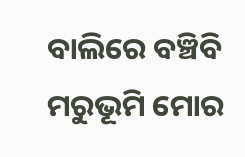ବାଲିରେ ବଞ୍ଚିବି
ମରୁଭୂମି ମୋର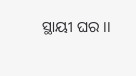ସ୍ଥାୟୀ ଘର ।।